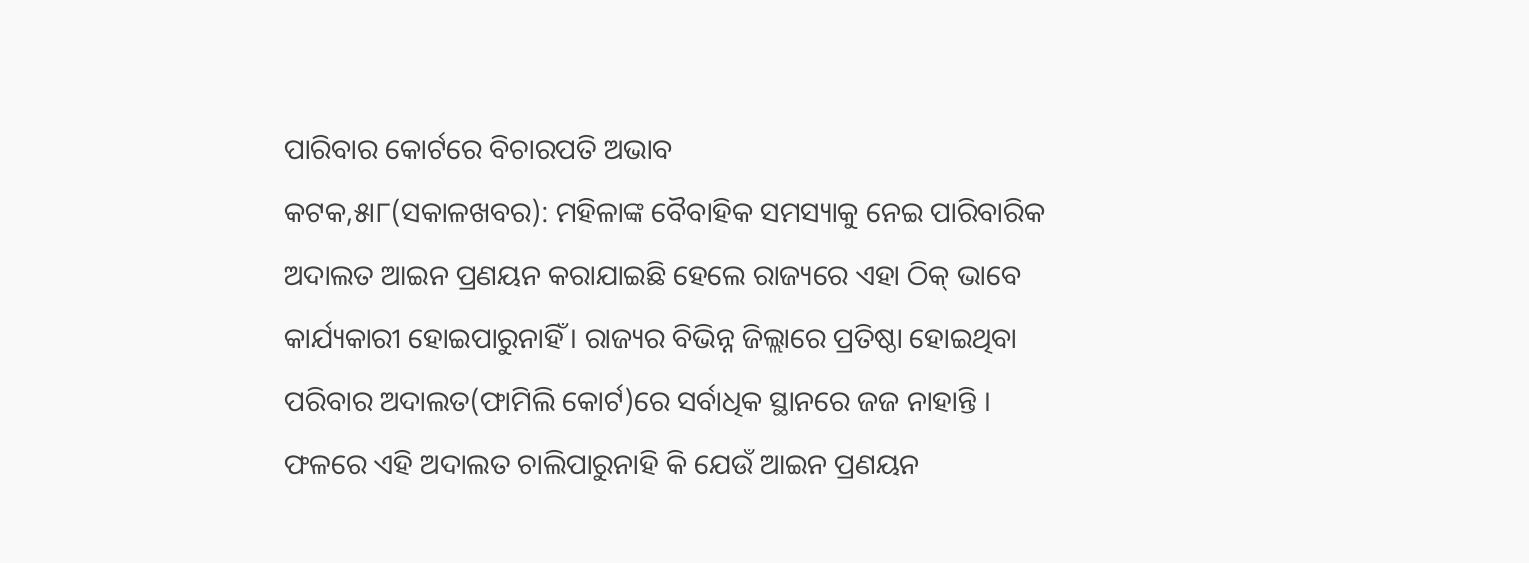ପାରିବାର କୋର୍ଟରେ ବିଚାରପତି ଅଭାବ
କଟକ,୫ା୮(ସକାଳଖବର): ମହିଳାଙ୍କ ବୈବାହିକ ସମସ୍ୟାକୁ ନେଇ ପାରିବାରିକ ଅଦାଲତ ଆଇନ ପ୍ରଣୟନ କରାଯାଇଛି ହେଲେ ରାଜ୍ୟରେ ଏହା ଠିକ୍ ଭାବେ କାର୍ଯ୍ୟକାରୀ ହୋଇପାରୁନାହିଁ । ରାଜ୍ୟର ବିଭିନ୍ନ ଜିଲ୍ଲାରେ ପ୍ରତିଷ୍ଠା ହୋଇଥିବା ପରିବାର ଅଦାଲତ(ଫାମିଲି କୋର୍ଟ)ରେ ସର୍ବାଧିକ ସ୍ଥାନରେ ଜଜ ନାହାନ୍ତି । ଫଳରେ ଏହି ଅଦାଲତ ଚାଲିପାରୁନାହି କି ଯେଉଁ ଆଇନ ପ୍ରଣୟନ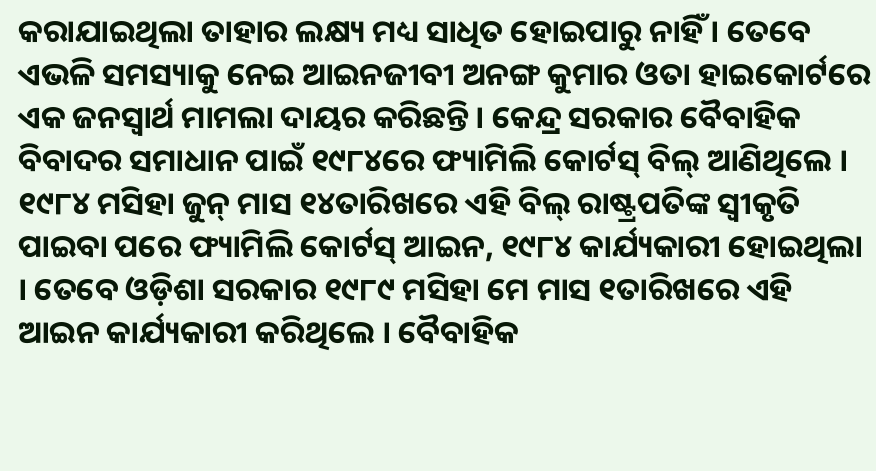କରାଯାଇଥିଲା ତାହାର ଲକ୍ଷ୍ୟ ମଧ୍ୟ ସାଧିତ ହୋଇପାରୁ ନାହିଁ । ତେବେ ଏଭଳି ସମସ୍ୟାକୁ ନେଇ ଆଇନଜୀବୀ ଅନଙ୍ଗ କୁମାର ଓତା ହାଇକୋର୍ଟରେ ଏକ ଜନସ୍ୱାର୍ଥ ମାମଲା ଦାୟର କରିଛନ୍ତି । କେନ୍ଦ୍ର ସରକାର ବୈବାହିକ ବିବାଦର ସମାଧାନ ପାଇଁ ୧୯୮୪ରେ ଫ୍ୟାମିଲି କୋର୍ଟସ୍ ବିଲ୍ ଆଣିଥିଲେ । ୧୯୮୪ ମସିହା ଜୁନ୍ ମାସ ୧୪ତାରିଖରେ ଏହି ବିଲ୍ ରାଷ୍ଟ୍ରପତିଙ୍କ ସ୍ୱୀକୃତି ପାଇବା ପରେ ଫ୍ୟାମିଲି କୋର୍ଟସ୍ ଆଇନ, ୧୯୮୪ କାର୍ଯ୍ୟକାରୀ ହୋଇଥିଲା । ତେବେ ଓଡ଼ିଶା ସରକାର ୧୯୮୯ ମସିହା ମେ ମାସ ୧ତାରିଖରେ ଏହି ଆଇନ କାର୍ଯ୍ୟକାରୀ କରିଥିଲେ । ବୈବାହିକ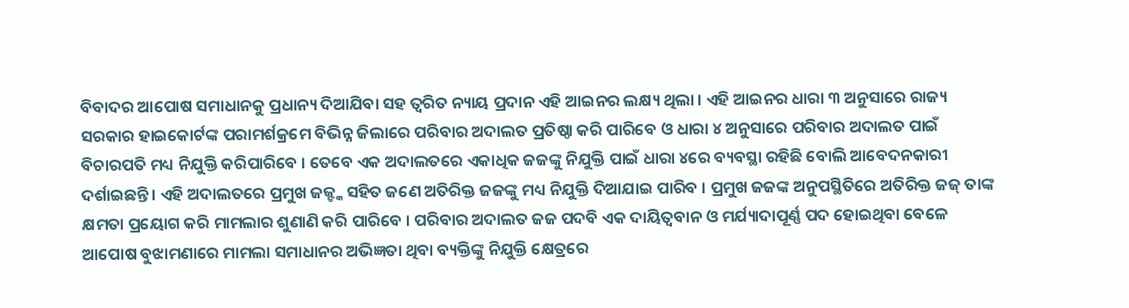ବିବାଦର ଆପୋଷ ସମାଧାନକୁ ପ୍ରଧାନ୍ୟ ଦିଆଯିବା ସହ ତ୍ୱରିତ ନ୍ୟାୟ ପ୍ରଦାନ ଏହି ଆଇନର ଲକ୍ଷ୍ୟ ଥିଲା । ଏହି ଆଇନର ଧାରା ୩ ଅନୁସାରେ ରାଜ୍ୟ ସରକାର ହାଇକୋର୍ଟଙ୍କ ପରାମର୍ଶକ୍ରମେ ବିଭିନ୍ନ ଜିଲାରେ ପରିବାର ଅଦାଲତ ପ୍ରତିଷ୍ଠା କରି ପାରିବେ ଓ ଧାରା ୪ ଅନୁସାରେ ପରିବାର ଅଦାଲତ ପାଇଁ ବିଚାରପତି ମଧ୍ୟ ନିଯୁକ୍ତି କରିପାରିବେ । ତେବେ ଏକ ଅଦାଲତରେ ଏକାଧିକ ଜଜଙ୍କୁ ନିଯୁକ୍ତି ପାଇଁ ଧାରା ୪ରେ ବ୍ୟବସ୍ଥା ରହିଛି ବୋଲି ଆବେଦନକାରୀ ଦର୍ଶାଇଛନ୍ତି । ଏହି ଅଦାଲତରେ ପ୍ରମୁଖ ଜଜ୍ଙ୍କ ସହିତ ଜଣେ ଅତିରିକ୍ତ ଜଜଙ୍କୁ ମଧ୍ୟ ନିଯୁକ୍ତି ଦିଆଯାଇ ପାରିବ । ପ୍ରମୁଖ ଜଜଙ୍କ ଅନୁପସ୍ଥିତିରେ ଅତିରିକ୍ତ ଜଜ୍ ତାଙ୍କ କ୍ଷମତା ପ୍ରୟୋଗ କରି ମାମଲାର ଶୁଣାଣି କରି ପାରିବେ । ପରିବାର ଅଦାଲତ ଜଜ ପଦବି ଏକ ଦାୟିତ୍ୱବାନ ଓ ମର୍ଯ୍ୟାଦାପୂର୍ଣ୍ଣ ପଦ ହୋଇଥିବା ବେଳେ ଆପୋଷ ବୁଝାମଣାରେ ମାମଲା ସମାଧାନର ଅଭିଜ୍ଞତା ଥିବା ବ୍ୟକ୍ତିଙ୍କୁ ନିଯୁକ୍ତି କ୍ଷେତ୍ରରେ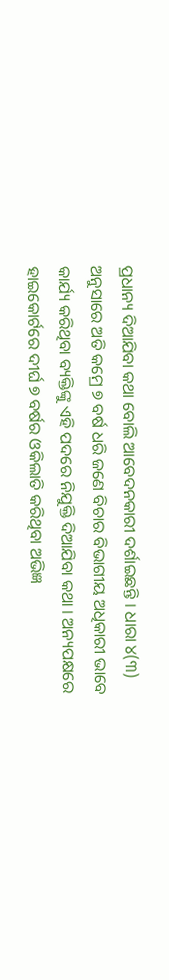ପ୍ରଧାନ୍ୟ ଦିଆଯିବା କଥା ବୋଲି ଆବେଦନକାରୀ ଦର୍ଶାଇଛନ୍ତି । ଧାରା ୪(୩) ଅନୁସାରେ ଅତି କମ୍ରେ ୭ ବର୍ଷ ଧରି ଜଣେ ବିଚାର ବିଭାଗୀୟ ଅଧିକାରୀ ଭାବେ କାର୍ଯ୍ୟ କରିଥିବା ବ୍ୟକ୍ତିଙ୍କୁ ଏହି ପଦରେ ନିଯୁକ୍ତି ଦିଆଯିବା କଥା । ଅନ୍ୟପକ୍ଷରେ ହାଇକୋର୍ଟରେ ଦୀର୍ଘ ୭ ବର୍ଷର ଓକିଲାତି କରିଥିବା ଅଭିଜ୍ଞ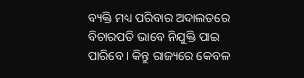ବ୍ୟକ୍ତି ମଧ୍ୟ ପରିବାର ଅଦାଲତରେ ବିଚାରପତି ଭାବେ ନିଯୁକ୍ତି ପାଇ ପାରିବେ । କିନ୍ତୁ ରାଜ୍ୟରେ କେବଳ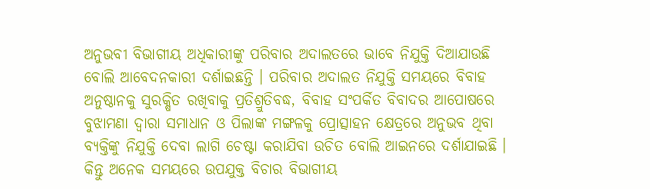ଅନୁଭବୀ ବିଭାଗୀୟ ଅଧିକାରୀଙ୍କୁ ପରିବାର ଅଦାଲତରେ ଭାବେ ନିଯୁକ୍ତି ଦିଆଯାଉଛି ବୋଲି ଆବେଦନକାରୀ ଦର୍ଶାଇଛନ୍ତି । ପରିବାର ଅଦାଲତ ନିଯୁକ୍ତି ସମୟରେ ବିବାହ ଅନୁଷ୍ଠାନକୁ ସୁରକ୍ଷିତ ରଖିବାକୁ ପ୍ରତିଶ୍ରୁତିବଦ୍ଧ, ବିବାହ ସଂପର୍କିତ ବିବାଦର ଆପୋଷରେ ବୁଝାମଣା ଦ୍ୱାରା ସମାଧାନ ଓ ପିଲାଙ୍କ ମଙ୍ଗଳକୁ ପ୍ରୋତ୍ସାହନ କ୍ଷେତ୍ରରେ ଅନୁଭବ ଥିବା ବ୍ୟକ୍ତିଙ୍କୁ ନିଯୁକ୍ତି ଦେବା ଲାଗି ଚେଷ୍ଟା କରାଯିବା ଉଚିତ ବୋଲି ଆଇନରେ ଦର୍ଶାଯାଇଛି । କିନ୍ତୁ ଅନେକ ସମୟରେ ଉପଯୁକ୍ତ ବିଚାର ବିଭାଗୀୟ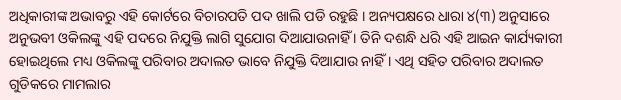ଅଧିକାରୀଙ୍କ ଅଭାବରୁ ଏହି କୋର୍ଟରେ ବିଚାରପତି ପଦ ଖାଲି ପଡି ରହୁଛି । ଅନ୍ୟପକ୍ଷରେ ଧାରା ୪(୩) ଅନୁସାରେ ଅନୁଭବୀ ଓକିଲଙ୍କୁ ଏହି ପଦରେ ନିଯୁକ୍ତି ଲାଗି ସୁଯୋଗ ଦିଆଯାଉନାହିଁ । ତିନି ଦଶନ୍ଧି ଧରି ଏହି ଆଇନ କାର୍ଯ୍ୟକାରୀ ହୋଇଥିଲେ ମଧ୍ୟ ଓକିଲଙ୍କୁ ପରିବାର ଅଦାଲତ ଭାବେ ନିଯୁକ୍ତି ଦିଆଯାଉ ନାହିଁ । ଏଥି ସହିତ ପରିବାର ଅଦାଲତ ଗୁଡିକରେ ମାମଲାର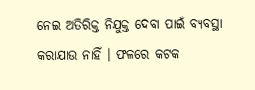ନେଇ ଅତିରିକ୍ତ ନିଯୁକ୍ତ ଦେବା ପାଇଁ ବ୍ୟବସ୍ଥା କରାଯାଉ ନାହିଁ । ଫଳରେ କଟକ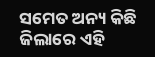ସମେତ ଅନ୍ୟ କିଛି ଜିଲାରେ ଏହି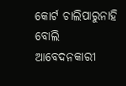କୋର୍ଟ ଚାଲିପାରୁନାହି ବୋଲି ଆବେଦନକାରୀ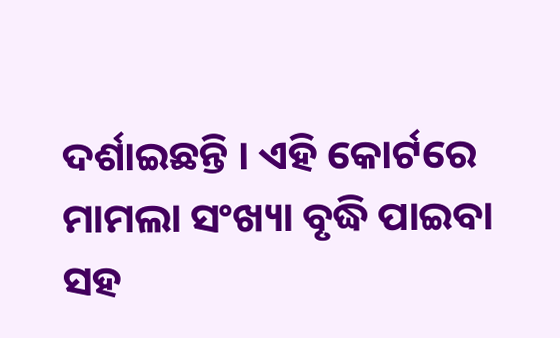ଦର୍ଶାଇଛନ୍ତି । ଏହି କୋର୍ଟରେ ମାମଲା ସଂଖ୍ୟା ବୃଦ୍ଧି ପାଇବା ସହ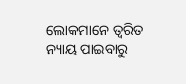ଲୋକମାନେ ତ୍ୱରିତ ନ୍ୟାୟ ପାଇବାରୁ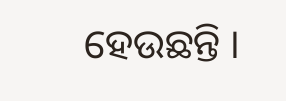ହେଉଛନ୍ତି ।